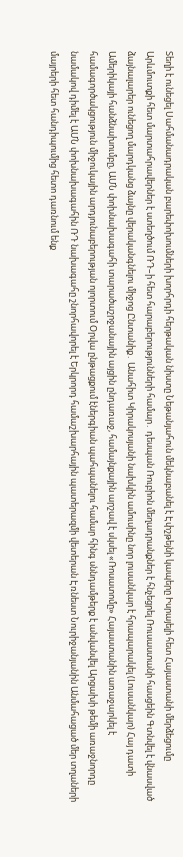Տեղի է ունեցել Սահմանադրական բարեփոխումների խորհրդի հերթական նիստը Նեթանյահուն մեկնաբանել է Էփշթեյնի կապերը Իսրայելի հետ Հայաստանի մերձեցումը Արևմուտքի հետ մարտահրավերներ է ստեղծում ՌԴ–ի հետ հարաբերությունների համար․ դեսպան Ռուբիոն մեղադրանքներ է հնչեցրել Ռուսաստանի հասցեին Գտնվել է վնասված ձայնալարեր ունեցող մարդկանց ձայնը վերականգնելու միջոց Ընտանիք․ Անահիտ Կիրակոսյանի նախկին ամուսինը նոր լուսանկար է հրապարակել (Լուսանկար) Հայ դատի Ամերիկայի հանձնախումբը, ԱՄՆ փոխնախագահի տարածաշրջանային այցին ընդառաջ, համայնքային արշավ է սկսել «Ռոսատոմը» Հայաստանին առաջարկել է համագործակցություն միջուկային արդյունաբերության ոլորտում Օրվա ընթացքում էներգիան պահպանելու համար հինգ սննդամթերք է անվանվել Արցախի թեմի առաջնորդը նամակով դիմել է ԱՄՆ փոխնախագահին ՌԴ նախագահը շնորհավորել է Երկրորդ համաշխարհային պատերազմի վետերան Էռնեստ Նուրիջանյանին Անմահացած մեր տղաների մայրերի հետ հանդիպումից հետո դառնում ենք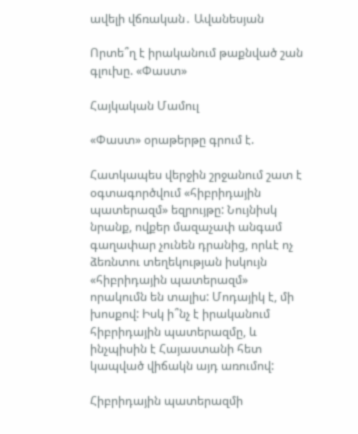ավելի վճռական․ Ավանեսյան

Որտե՞ղ է իրականում թաքնված շան գլուխը. «Փաստ»

Հայկական Մամուլ

«Փաստ» օրաթերթը գրում է.

Հատկապես վերջին շրջանում շատ է օգտագործվում «հիբրիդային պատերազմ» եզրույթը: Նույնիսկ նրանք, ովքեր մազաչափ անգամ գաղափար չունեն դրանից, որևէ ոչ ձեռնտու տեղեկության իսկույն «հիբրիդային պատերազմ» որակումն են տալիս: Մոդայիկ է, մի խոսքով: Իսկ ի՞նչ է իրականում հիբրիդային պատերազմը, և ինչպիսին է Հայաստանի հետ կապված վիճակն այդ առումով:

Հիբրիդային պատերազմի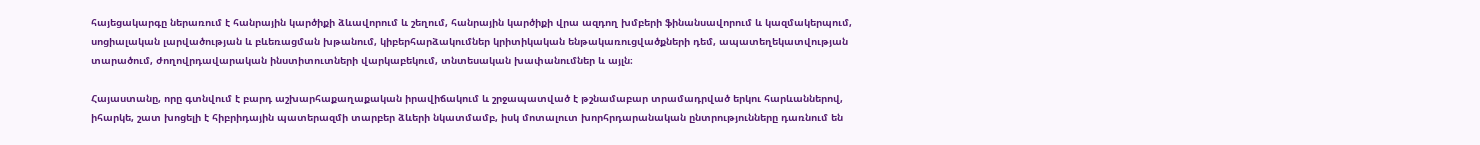հայեցակարգը ներառում է հանրային կարծիքի ձևավորում և շեղում, հանրային կարծիքի վրա ազդող խմբերի ֆինանսավորում և կազմակերպում, սոցիալական լարվածության և բևեռացման խթանում, կիբերհարձակումներ կրիտիկական ենթակառուցվածքների դեմ, ապատեղեկատվության տարածում, ժողովրդավարական ինստիտուտների վարկաբեկում, տնտեսական խափանումներ և այլն։

Հայաստանը, որը գտնվում է բարդ աշխարհաքաղաքական իրավիճակում և շրջապատված է թշնամաբար տրամադրված երկու հարևաններով, իհարկե, շատ խոցելի է հիբրիդային պատերազմի տարբեր ձևերի նկատմամբ, իսկ մոտալուտ խորհրդարանական ընտրությունները դառնում են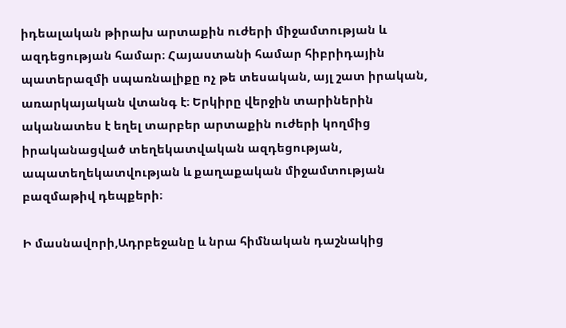իդեալական թիրախ արտաքին ուժերի միջամտության և ազդեցության համար։ Հայաստանի համար հիբրիդային պատերազմի սպառնալիքը ոչ թե տեսական, այլ շատ իրական, առարկայական վտանգ է։ Երկիրը վերջին տարիներին ականատես է եղել տարբեր արտաքին ուժերի կողմից իրականացված տեղեկատվական ազդեցության, ապատեղեկատվության և քաղաքական միջամտության բազմաթիվ դեպքերի։

Ի մասնավորի,Ադրբեջանը և նրա հիմնական դաշնակից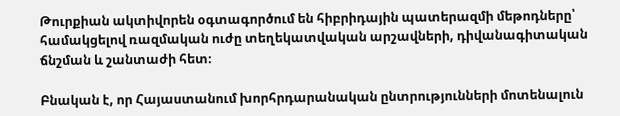Թուրքիան ակտիվորեն օգտագործում են հիբրիդային պատերազմի մեթոդները՝ համակցելով ռազմական ուժը տեղեկատվական արշավների, դիվանագիտական ճնշման և շանտաժի հետ։

Բնական է, որ Հայաստանում խորհրդարանական ընտրությունների մոտենալուն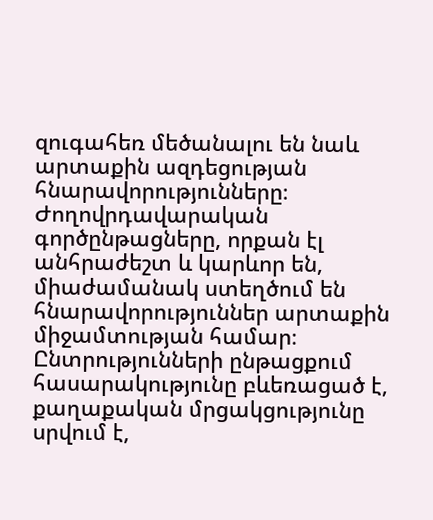զուգահեռ մեծանալու են նաև արտաքին ազդեցության հնարավորությունները։ Ժողովրդավարական գործընթացները, որքան էլ անհրաժեշտ և կարևոր են, միաժամանակ ստեղծում են հնարավորություններ արտաքին միջամտության համար։ Ընտրությունների ընթացքում հասարակությունը բևեռացած է, քաղաքական մրցակցությունը սրվում է,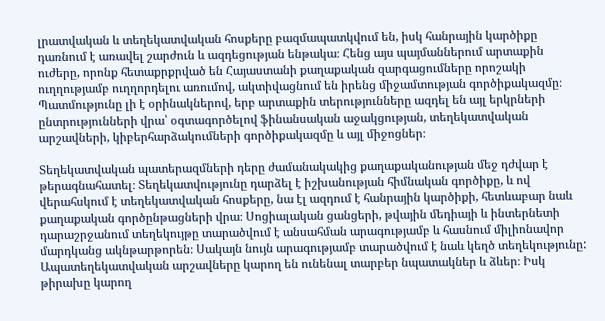լրատվական և տեղեկատվական հոսքերը բազմապատկվում են, իսկ հանրային կարծիքը դառնում է առավել շարժուն և ազդեցության ենթակա։ Հենց այս պայմաններում արտաքին ուժերը, որոնք հետաքրքրված են Հայաստանի քաղաքական զարգացումները որոշակի ուղղությամբ ուղղորդելու առումով, ակտիվացնում են իրենց միջամտության գործիքակազմը։ Պատմությունը լի է օրինակներով, երբ արտաքին տերությունները ազդել են այլ երկրների ընտրությունների վրա՝ օգտագործելով ֆինանսական աջակցության, տեղեկատվական արշավների, կիբերհարձակումների գործիքակազմը և այլ միջոցներ։

Տեղեկատվական պատերազմների դերը ժամանակակից քաղաքականության մեջ դժվար է թերագնահատել։ Տեղեկատվությունը դարձել է իշխանության հիմնական գործիքը, և ով վերահսկում է տեղեկատվական հոսքերը, նա էլ ազդում է հանրային կարծիքի, հետևաբար նաև քաղաքական գործընթացների վրա։ Սոցիալական ցանցերի, թվային մեդիայի և ինտերնետի դարաշրջանում տեղեկույթը տարածվում է անսահման արագությամբ և հասնում միլիոնավոր մարդկանց ակնթարթորեն։ Սակայն նույն արագությամբ տարածվում է նաև կեղծ տեղեկությունը: Ապատեղեկատվական արշավները կարող են ունենալ տարբեր նպատակներ և ձևեր։ Իսկ թիրախը կարող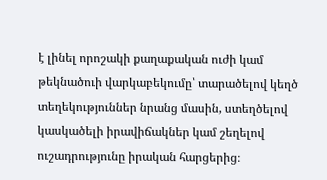է լինել որոշակի քաղաքական ուժի կամ թեկնածուի վարկաբեկումը՝ տարածելով կեղծ տեղեկություններ նրանց մասին, ստեղծելով կասկածելի իրավիճակներ կամ շեղելով ուշադրությունը իրական հարցերից։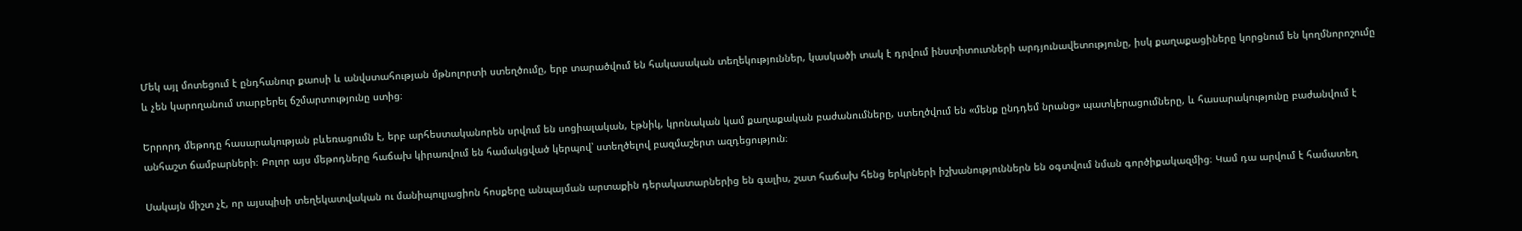Մեկ այլ մոտեցում է ընդհանուր քաոսի և անվստահության մթնոլորտի ստեղծումը, երբ տարածվում են հակասական տեղեկություններ, կասկածի տակ է դրվում ինստիտուտների արդյունավետությունը, իսկ քաղաքացիները կորցնում են կողմնորոշումը և չեն կարողանում տարբերել ճշմարտությունը ստից։

Երրորդ մեթոդը հասարակության բևեռացումն է, երբ արհեստականորեն սրվում են սոցիալական, էթնիկ, կրոնական կամ քաղաքական բաժանումները, ստեղծվում են «մենք ընդդեմ նրանց» պատկերացումները, և հասարակությունը բաժանվում է անհաշտ ճամբարների։ Բոլոր այս մեթոդները հաճախ կիրառվում են համակցված կերպով՝ ստեղծելով բազմաշերտ ազդեցություն։

Սակայն միշտ չէ, որ այսպիսի տեղեկատվական ու մանիպուլյացիոն հոսքերը անպայման արտաքին դերակատարներից են գալիս, շատ հաճախ հենց երկրների իշխանություններն են օգտվում նման գործիքակազմից։ Կամ դա արվում է համատեղ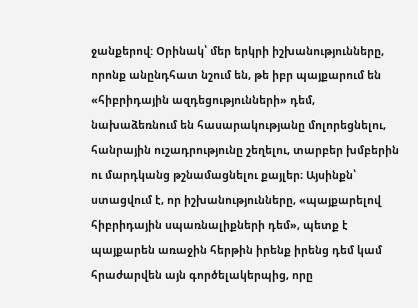ջանքերով: Օրինակ՝ մեր երկրի իշխանությունները, որոնք անընդհատ նշում են, թե իբր պայքարում են «հիբրիդային ազդեցությունների» դեմ, նախաձեռնում են հասարակությանը մոլորեցնելու, հանրային ուշադրությունը շեղելու, տարբեր խմբերին ու մարդկանց թշնամացնելու քայլեր։ Այսինքն՝ ստացվում է, որ իշխանությունները, «պայքարելով հիբրիդային սպառնալիքների դեմ», պետք է պայքարեն առաջին հերթին իրենք իրենց դեմ կամ հրաժարվեն այն գործելակերպից, որը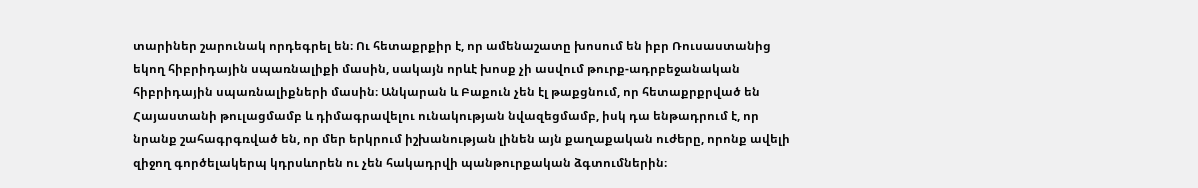տարիներ շարունակ որդեգրել են։ Ու հետաքրքիր է, որ ամենաշատը խոսում են իբր Ռուսաստանից եկող հիբրիդային սպառնալիքի մասին, սակայն որևէ խոսք չի ասվում թուրք-ադրբեջանական հիբրիդային սպառնալիքների մասին։ Անկարան և Բաքուն չեն էլ թաքցնում, որ հետաքրքրված են Հայաստանի թուլացմամբ և դիմագրավելու ունակության նվազեցմամբ, իսկ դա ենթադրում է, որ նրանք շահագրգռված են, որ մեր երկրում իշխանության լինեն այն քաղաքական ուժերը, որոնք ավելի զիջող գործելակերպ կդրսևորեն ու չեն հակադրվի պանթուրքական ձգտումներին։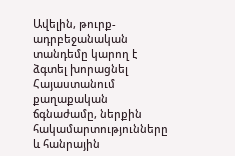Ավելին, թուրք-ադրբեջանական տանդեմը կարող է ձգտել խորացնել Հայաստանում քաղաքական ճգնաժամը, ներքին հակամարտությունները և հանրային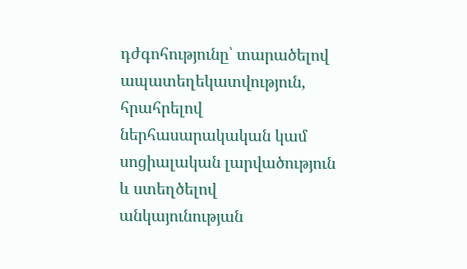դժգոհությունը՝ տարածելով ապատեղեկատվություն, հրահրելով ներհասարակական կամ սոցիալական լարվածություն և ստեղծելով անկայունության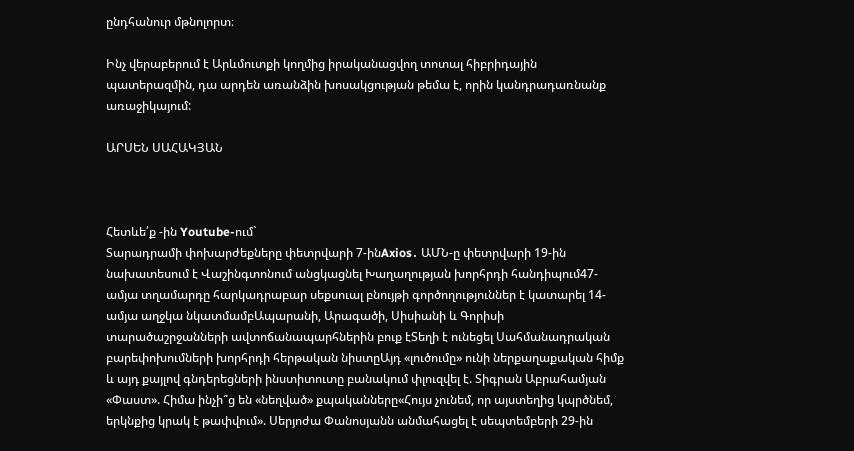ընդհանուր մթնոլորտ։

Ինչ վերաբերում է Արևմուտքի կողմից իրականացվող տոտալ հիբրիդային պատերազմին, դա արդեն առանձին խոսակցության թեմա է, որին կանդրադառնանք առաջիկայում:

ԱՐՍԵՆ ՍԱՀԱԿՅԱՆ



Հետևե՛ք -ին Youtube-ում`
Տարադրամի փոխարժեքները փետրվարի 7-ինAxios․ ԱՄՆ-ը փետրվարի 19-ին նախատեսում է Վաշինգտոնում անցկացնել Խաղաղության խորհրդի հանդիպում47-ամյա տղամարդը հարկադրաբար սեքսուալ բնույթի գործողություններ է կատարել 14-ամյա աղջկա նկատմամբԱպարանի, Արագածի, Սիսիանի և Գորիսի տարածաշրջանների ավտոճանապարհներին բուք էՏեղի է ունեցել Սահմանադրական բարեփոխումների խորհրդի հերթական նիստըԱյդ «լուծումը» ունի ներքաղաքական հիմք և այդ քայլով գնդերեցների ինստիտուտը բանակում փլուզվել է. Տիգրան Աբրահամյան «Փաստ». Հիմա ինչի՞ց են «նեղված» քպականները«Հույս չունեմ, որ այստեղից կպրծնեմ, երկնքից կրակ է թափվում». Սերյոժա Փանոսյանն անմահացել է սեպտեմբերի 29-ին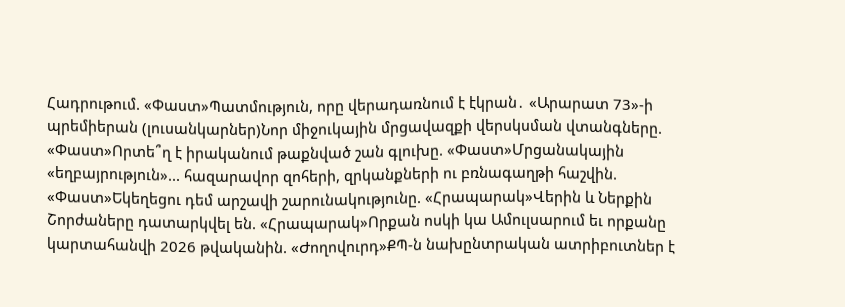Հադրութում. «Փաստ»Պատմություն, որը վերադառնում է էկրան․ «Արարատ 73»-ի պրեմիերան (լուսանկարներ)Նոր միջուկային մրցավազքի վերսկսման վտանգները. «Փաստ»Որտե՞ղ է իրականում թաքնված շան գլուխը. «Փաստ»Մրցանակային «եղբայրություն»... հազարավոր զոհերի, զրկանքների ու բռնագաղթի հաշվին. «Փաստ»Եկեղեցու դեմ արշավի շարունակությունը. «Հրապարակ»Վերին և Ներքին Շորժաները դատարկվել են. «Հրապարակ»Որքան ոսկի կա Ամուլսարում եւ որքանը կարտահանվի 2026 թվականին. «Ժողովուրդ»ՔՊ-ն նախընտրական ատրիբուտներ է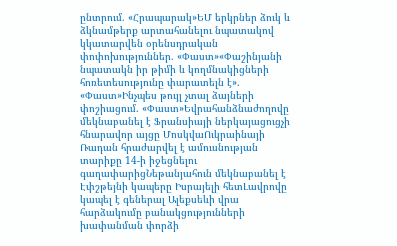ընտրում. «Հրապարակ»ԵՄ երկրներ ձուկ և ձկնամթերք արտահանելու նպատակով կկատարվեն օրենսդրական փոփոխություններ. «Փաստ»«Փաշինյանի նպատակն իր թիմի և կողմնակիցների հոռետեսությունը փարատելն է». «Փաստ»Ինչպես թույլ չտալ ձայների փոշիացում. «Փաստ»Եվրահանձնաժողովը մեկնաբանել է Ֆրանսիայի ներկայացուցչի հնարավոր այցը ՄոսկվաՈւկրաինայի Ռադան հրաժարվել է ամուսնության տարիքը 14-ի իջեցնելու գաղափարիցՆեթանյահուն մեկնաբանել է Էփշթեյնի կապերը Իսրայելի հետԼավրովը կապել է գեներալ Ալեքսեևի վրա հարձակումը բանակցությունների խափանման փորձի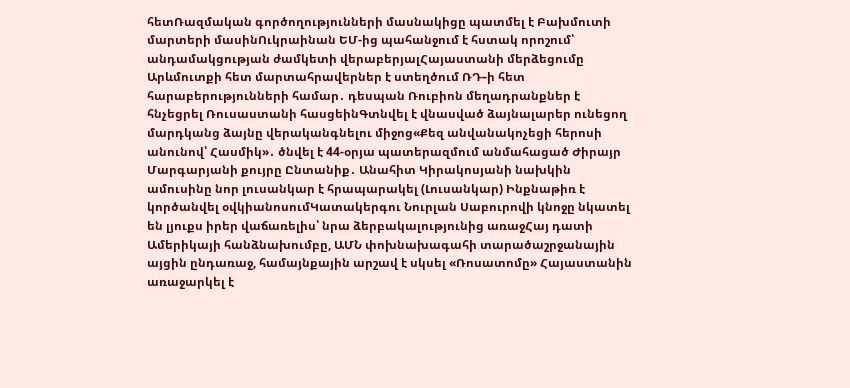հետՌազմական գործողությունների մասնակիցը պատմել է Բախմուտի մարտերի մասինՈւկրաինան ԵՄ-ից պահանջում է հստակ որոշում՝ անդամակցության ժամկետի վերաբերյալՀայաստանի մերձեցումը Արևմուտքի հետ մարտահրավերներ է ստեղծում ՌԴ–ի հետ հարաբերությունների համար․ դեսպան Ռուբիոն մեղադրանքներ է հնչեցրել Ռուսաստանի հասցեինԳտնվել է վնասված ձայնալարեր ունեցող մարդկանց ձայնը վերականգնելու միջոց«Քեզ անվանակոչեցի հերոսի անունով՝ Հասմիկ»․ ծնվել է 44-օրյա պատերազմում անմահացած Ժիրայր Մարգարյանի քույրը Ընտանիք․ Անահիտ Կիրակոսյանի նախկին ամուսինը նոր լուսանկար է հրապարակել (Լուսանկար) Ինքնաթիռ է կործանվել օվկիանոսումԿատակերգու Նուրլան Սաբուրովի կնոջը նկատել են լյուքս իրեր վաճառելիս՝ նրա ձերբակալությունից առաջՀայ դատի Ամերիկայի հանձնախումբը, ԱՄՆ փոխնախագահի տարածաշրջանային այցին ընդառաջ, համայնքային արշավ է սկսել «Ռոսատոմը» Հայաստանին առաջարկել է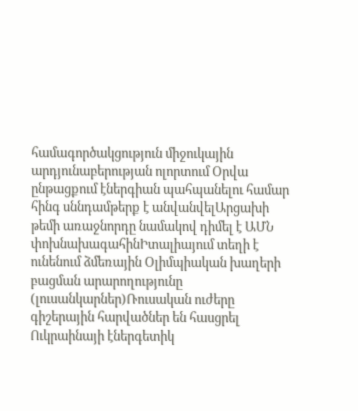համագործակցություն միջուկային արդյունաբերության ոլորտում Օրվա ընթացքում էներգիան պահպանելու համար հինգ սննդամթերք է անվանվելԱրցախի թեմի առաջնորդը նամակով դիմել է ԱՄՆ փոխնախագահինԻտալիայում տեղի է ունենում ձմեռային Օլիմպիական խաղերի բացման արարողությունը (լուսանկարներ)Ռուսական ուժերը գիշերային հարվածներ են հասցրել Ուկրաինայի էներգետիկ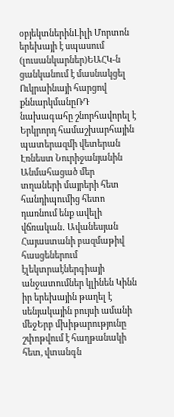օբյեկտներինԼիլի Մորտոն երեխայի է սպասում (լուսանկարներ)ԵԱՀԿ-ն ցանկանում է մասնակցել Ուկրաինայի հարցով քննարկմանըՌԴ նախագահը շնորհավորել է Երկրորդ համաշխարհային պատերազմի վետերան Էռնեստ Նուրիջանյանին Անմահացած մեր տղաների մայրերի հետ հանդիպումից հետո դառնում ենք ավելի վճռական․ Ավանեսյան Հայաստանի բազմաթիվ հասցեներում էլեկտրաէներգիայի անջատումներ կլինեն Կինն իր երեխային թաղել է սենյակային բույսի ամանի մեջԵրբ մխիթարությունը շփոթվում է հաղթանակի հետ, վտանգն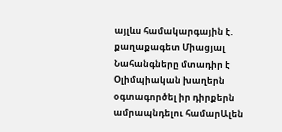այլևս համակարգային է. քաղաքագետ Միացյալ Նահանգները մտադիր է Օլիմպիական խաղերն օգտագործել իր դիրքերն ամրապնդելու համարԱլեն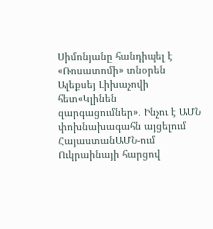Սիմոնյանը հանդիպել է «Ռոսատոմի» տնօրեն Ալեքսեյ Լիխաչովի հետ«Կլինեն զարգացումներ»․ Ինչու է ԱՄՆ փոխնախագահն այցելում ՀայաստանԱՄՆ-ում Ուկրաինայի հարցով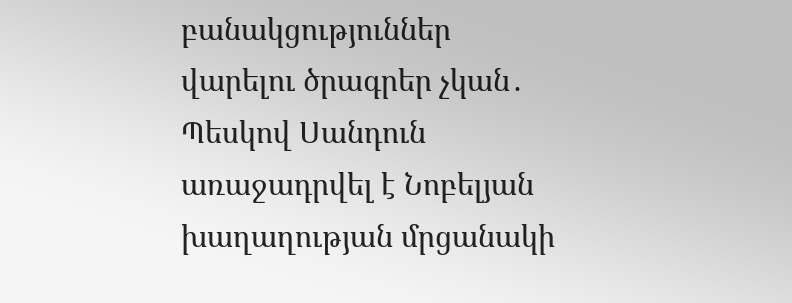բանակցություններ վարելու ծրագրեր չկան․ Պեսկով Սանդուն առաջադրվել է Նոբելյան խաղաղության մրցանակի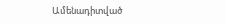Ամենադիտված